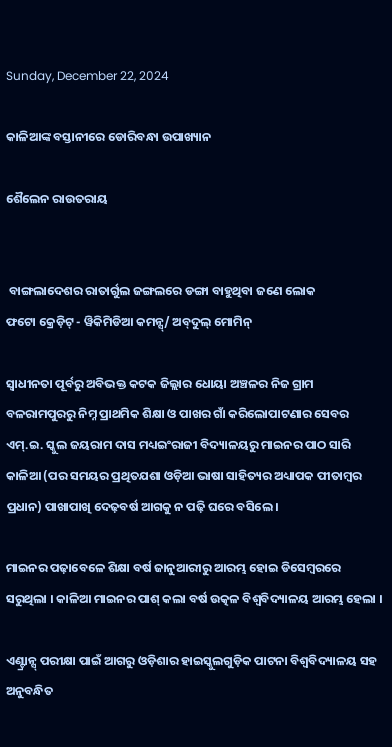Sunday, December 22, 2024

କାଳିଆଙ୍କ ବସ୍ତାନୀରେ ଡୋରିବନ୍ଧା ଉପାଖ୍ୟାନ

ଶୈଲେନ ରାଉତରାୟ


 ବାଙ୍ଗଲାଦେଶର ରାତାର୍ଗୁଲ ଜଙ୍ଗଲରେ ଡଙ୍ଗା ବାହୁଥିବା ଜଣେ ଲୋକ
ଫଟୋ କ୍ରେଡ଼ିଟ୍ - ୱିକିମିଡିଆ କମନ୍ସ୍/ ଅବ୍‌ଦୁଲ୍ ମୋମିନ୍

ସ୍ୱାଧୀନତା ପୂର୍ବରୁ ଅବିଭକ୍ତ କଟକ ଜିଲ୍ଲାର ଧୋୟା ଅଞ୍ଚଳର ନିଜ ଗ୍ରାମ ବଳରାମପୁରରୁ ନିମ୍ନ ପ୍ରାଥମିକ ଶିକ୍ଷା ଓ ପାଖର ଗାଁ କରିଲୋପାଟଣାର ସେବର ଏମ୍.ଇ. ସ୍କୁଲ ଜୟରାମ ଦାସ ମଧ୍ୟଇଂରାଜୀ ବିଦ୍ୟାଳୟରୁ ମାଇନର ପାଠ ସାରି କାଳିଆ (ପର ସମୟର ପ୍ରଥିତଯଶା ଓଡ଼ିଆ ଭାଷା ସାହିତ୍ୟର ଅଧ୍ୟାପକ ପୀତାମ୍ବର ପ୍ରଧାନ) ପାଖାପାଖି ଦେଢ଼ବର୍ଷ ଆଗକୁ ନ ପଢ଼ି ଘରେ ବସିଲେ ।

ମାଇନର ପଢ଼ାବେଳେ ଶିକ୍ଷା ବର୍ଷ ଜାନୁଆରୀରୁ ଆରମ୍ଭ ହୋଇ ଡିସେମ୍ବରରେ ସରୁଥିଲା । କାଳିଆ ମାଇନର ପାଶ୍ କଲା ବର୍ଷ ଉତ୍କଳ ବିଶ୍ୱବିଦ୍ୟାଳୟ ଆରମ୍ଭ ହେଲା ।

ଏଣ୍ଟ୍ରାନ୍ସ୍ ପରୀକ୍ଷା ପାଇଁ ଆଗରୁ ଓଡ଼ିଶାର ହାଇସ୍କୁଲଗୁଡ଼ିକ ପାଟନା ବିଶ୍ୱବିଦ୍ୟାଳୟ ସହ ଅନୁବନ୍ଧିତ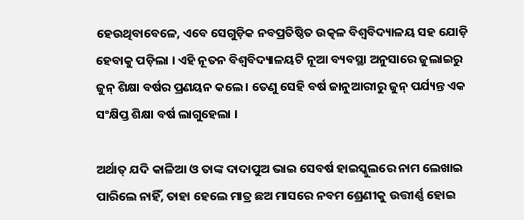ହେଉଥିବାବେଳେ, ଏବେ ସେଗୁଡ଼ିକ ନବପ୍ରତିଷ୍ଠିତ ଉତ୍କଳ ବିଶ୍ୱବିଦ୍ୟାଳୟ ସହ ଯୋଡ଼ି ହେବାକୁ ପଡ଼ିଲା । ଏହି ନୂତନ ବିଶ୍ୱବିଦ୍ୟାଳୟଟି ନୂଆ ବ୍ୟବସ୍ଥା ଅନୁସାରେ ଜୁଲାଇରୁ ଜୁନ୍ ଶିକ୍ଷା ବର୍ଷର ପ୍ରଣୟନ କଲେ । ତେଣୁ ସେହି ବର୍ଷ ଜାନୁଆରୀରୁ ଜୁନ୍ ପର୍ଯ୍ୟନ୍ତ ଏକ ସଂକ୍ଷିପ୍ତ ଶିକ୍ଷା ବର୍ଷ ଲାଗୁହେଲା ।

ଅର୍ଥାତ୍ ଯଦି କାଳିଆ ଓ ତାଙ୍କ ଦାଦାପୁଅ ଭାଇ ସେବର୍ଷ ହାଇସ୍କୁଲରେ ନାମ ଲେଖାଇ ପାରିଲେ ନାହିଁ, ତାହା ହେଲେ ମାତ୍ର ଛଅ ମାସରେ ନବମ ଶ୍ରେଣୀକୁ ଉତ୍ତୀର୍ଣ୍ଣ ହୋଇ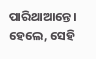ପାରିଥାଆନ୍ତେ । ହେଲେ, ସେହି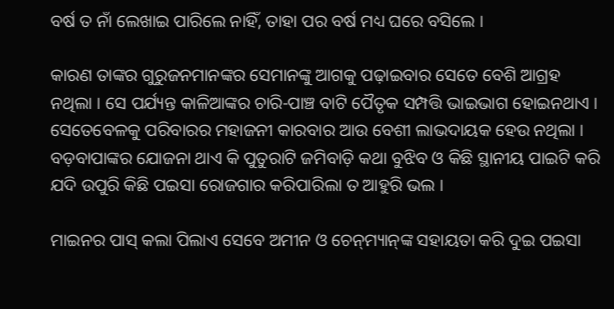ବର୍ଷ ତ ନାଁ ଲେଖାଇ ପାରିଲେ ନାହିଁ, ତାହା ପର ବର୍ଷ ମଧ୍ୟ ଘରେ ବସିଲେ ।

କାରଣ ତାଙ୍କର ଗୁରୁଜନମାନଙ୍କର ସେମାନଙ୍କୁ ଆଗକୁ ପଢ଼ାଇବାର ସେତେ ବେଶି ଆଗ୍ରହ ନଥିଲା । ସେ ପର୍ଯ୍ୟନ୍ତ କାଳିଆଙ୍କର ଚାରି-ପାଞ୍ଚ ବାଟି ପୈତୃକ ସମ୍ପତ୍ତି ଭାଇଭାଗ ହୋଇନଥାଏ । ସେତେବେଳକୁ ପରିବାରର ମହାଜନୀ କାରବାର ଆଉ ବେଶୀ ଲାଭଦାୟକ ହେଉ ନଥିଲା । ବଡ଼ବାପାଙ୍କର ଯୋଜନା ଥାଏ କି ପୁତୁରାଟି ଜମିବାଡ଼ି କଥା ବୁଝିବ ଓ କିଛି ସ୍ଥାନୀୟ ପାଇଟି କରି ଯଦି ଉପୁରି କିଛି ପଇସା ରୋଜଗାର କରିପାରିଲା ତ ଆହୁରି ଭଲ ।

ମାଇନର ପାସ୍ କଲା ପିଲାଏ ସେବେ ଅମୀନ ଓ ଚେନ୍‌ମ୍ୟାନ୍‌ଙ୍କ ସହାୟତା କରି ଦୁଇ ପଇସା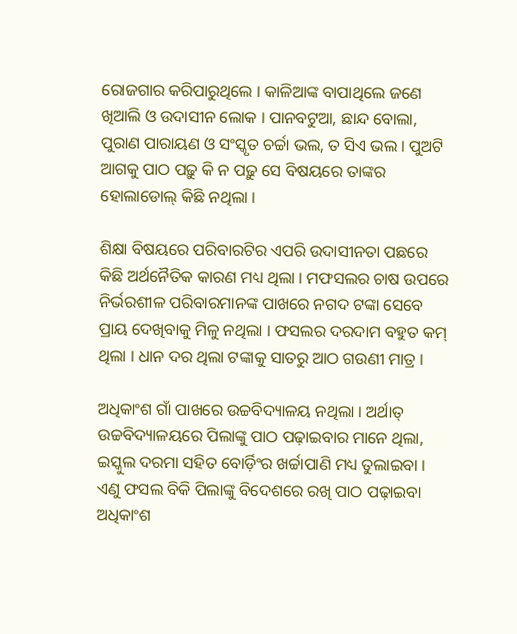ରୋଜଗାର କରିପାରୁଥିଲେ । କାଳିଆଙ୍କ ବାପାଥିଲେ ଜଣେ ଖିଆଲି ଓ ଉଦାସୀନ ଲୋକ । ପାନବଟୁଆ, ଛାନ୍ଦ ବୋଲା, ପୁରାଣ ପାରାୟଣ ଓ ସଂସ୍କୃତ ଚର୍ଚ୍ଚା ଭଲ, ତ ସିଏ ଭଲ । ପୁଅଟି ଆଗକୁ ପାଠ ପଢ଼ୁ କି ନ ପଢ଼ୁ ସେ ବିଷୟରେ ତାଙ୍କର ହୋଲାଡୋଲ୍ କିଛି ନଥିଲା ।

ଶିକ୍ଷା ବିଷୟରେ ପରିବାରଟିର ଏପରି ଉଦାସୀନତା ପଛରେ କିଛି ଅର୍ଥନୈତିକ କାରଣ ମଧ୍ୟ ଥିଲା । ମଫସଲର ଚାଷ ଉପରେ ନିର୍ଭରଶୀଳ ପରିବାରମାନଙ୍କ ପାଖରେ ନଗଦ ଟଙ୍କା ସେବେ ପ୍ରାୟ ଦେଖିବାକୁ ମିଳୁ ନଥିଲା । ଫସଲର ଦରଦାମ ବହୁତ କମ୍ ଥିଲା । ଧାନ ଦର ଥିଲା ଟଙ୍କାକୁ ସାତରୁ ଆଠ ଗଉଣୀ ମାତ୍ର ।

ଅଧିକାଂଶ ଗାଁ ପାଖରେ ଉଚ୍ଚବିଦ୍ୟାଳୟ ନଥିଲା । ଅର୍ଥାତ୍ ଉଚ୍ଚବିଦ୍ୟାଳୟରେ ପିଲାଙ୍କୁ ପାଠ ପଢ଼ାଇବାର ମାନେ ଥିଲା, ଇସ୍କୁଲ ଦରମା ସହିତ ବୋର୍ଡ଼ିଂର ଖର୍ଚ୍ଚାପାଣି ମଧ୍ୟ ତୁଲାଇବା । ଏଣୁ ଫସଲ ବିକି ପିଲାଙ୍କୁ ବିଦେଶରେ ରଖି ପାଠ ପଢ଼ାଇବା ଅଧିକାଂଶ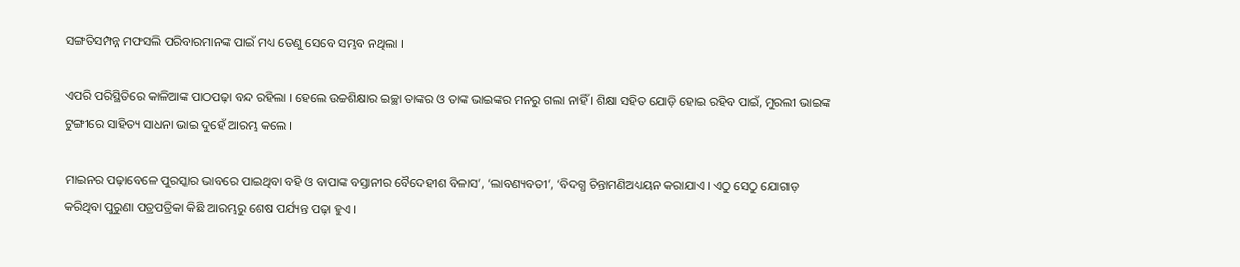ସଙ୍ଗତିସମ୍ପନ୍ନ ମଫସଲି ପରିବାରମାନଙ୍କ ପାଇଁ ମଧ୍ୟ ତେଣୁ ସେବେ ସମ୍ଭବ ନଥିଲା ।

ଏପରି ପରିସ୍ଥିତିରେ କାଳିଆଙ୍କ ପାଠପଢ଼ା ବନ୍ଦ ରହିଲା । ହେଲେ ଉଚ୍ଚଶିକ୍ଷାର ଇଚ୍ଛା ତାଙ୍କର ଓ ତାଙ୍କ ଭାଇଙ୍କର ମନରୁ ଗଲା ନାହିଁ । ଶିକ୍ଷା ସହିତ ଯୋଡ଼ି ହୋଇ ରହିବ ପାଇଁ, ମୁରଲୀ ଭାଇଙ୍କ ଟୁଙ୍ଗୀରେ ସାହିତ୍ୟ ସାଧନା ଭାଇ ଦୁହେଁ ଆରମ୍ଭ କଲେ ।

ମାଇନର ପଢ଼ାବେଳେ ପୁରସ୍କାର ଭାବରେ ପାଇଥିବା ବହି ଓ ବାପାଙ୍କ ବସ୍ତାନୀର ବୈଦେହୀଶ ବିଳାସ’, ‘ଲାବଣ୍ୟବତୀ’, ‘ବିଦଗ୍ଧ ଚିନ୍ତାମଣିଅଧ୍ୟୟନ କରାଯାଏ । ଏଠୁ ସେଠୁ ଯୋଗାଡ଼ କରିଥିବା ପୁରୁଣା ପତ୍ରପତ୍ରିକା କିଛି ଆରମ୍ଭରୁ ଶେଷ ପର୍ଯ୍ୟନ୍ତ ପଢ଼ା ହୁଏ ।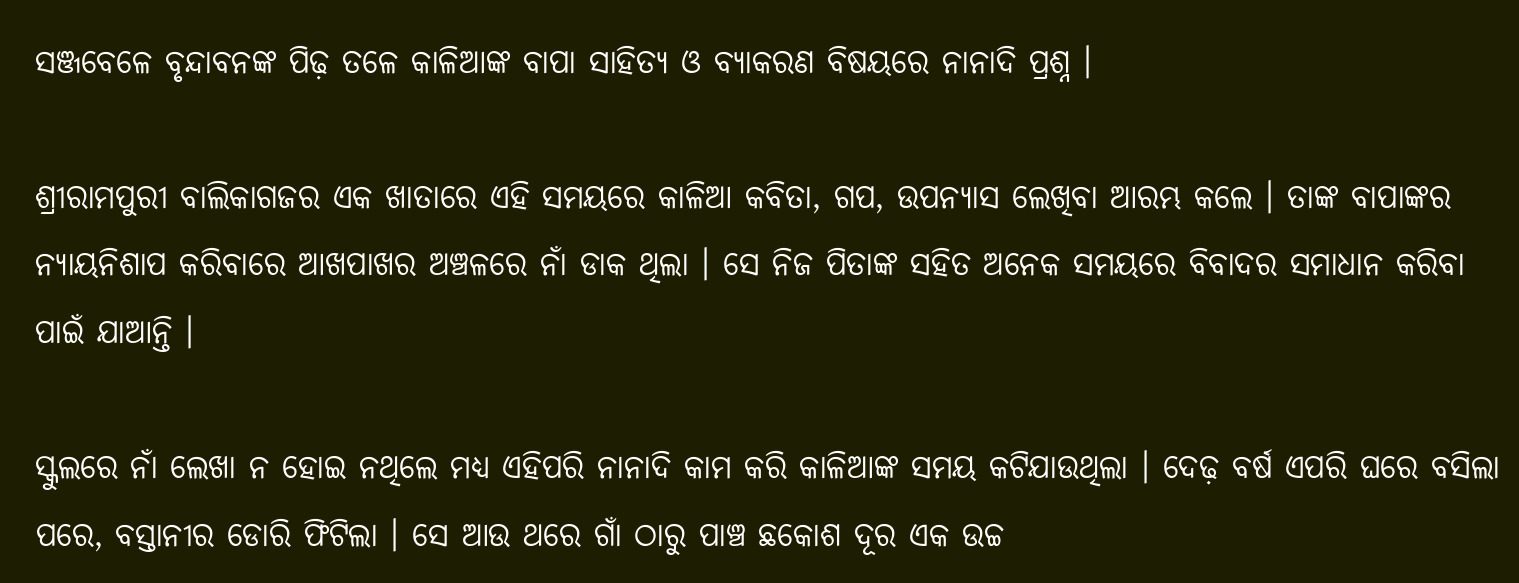ସଞ୍ଜବେଳେ ବୃନ୍ଦାବନଙ୍କ ପିଢ଼ ତଳେ କାଳିଆଙ୍କ ବାପା ସାହିତ୍ୟ ଓ ବ୍ୟାକରଣ ବିଷୟରେ ନାନାଦି ପ୍ରଶ୍ନ ।

ଶ୍ରୀରାମପୁରୀ ବାଲିକାଗଜର ଏକ ଖାତାରେ ଏହି ସମୟରେ କାଳିଆ କବିତା, ଗପ, ଉପନ୍ୟାସ ଲେଖିବା ଆରମ୍ଭ କଲେ । ତାଙ୍କ ବାପାଙ୍କର ନ୍ୟାୟନିଶାପ କରିବାରେ ଆଖପାଖର ଅଞ୍ଚଳରେ ନାଁ ଡାକ ଥିଲା । ସେ ନିଜ ପିତାଙ୍କ ସହିତ ଅନେକ ସମୟରେ ବିବାଦର ସମାଧାନ କରିବା ପାଇଁ ଯାଆନ୍ତି ।

ସ୍କୁଲରେ ନାଁ ଲେଖା ନ ହୋଇ ନଥିଲେ ମଧ୍ୟ ଏହିପରି ନାନାଦି କାମ କରି କାଳିଆଙ୍କ ସମୟ କଟିଯାଉଥିଲା । ଦେଢ଼ ବର୍ଷ ଏପରି ଘରେ ବସିଲା ପରେ, ବସ୍ତାନୀର ଡୋରି ଫିଟିଲା । ସେ ଆଉ ଥରେ ଗାଁ ଠାରୁ ପାଞ୍ଚ ଛକୋଶ ଦୂର ଏକ ଉଚ୍ଚ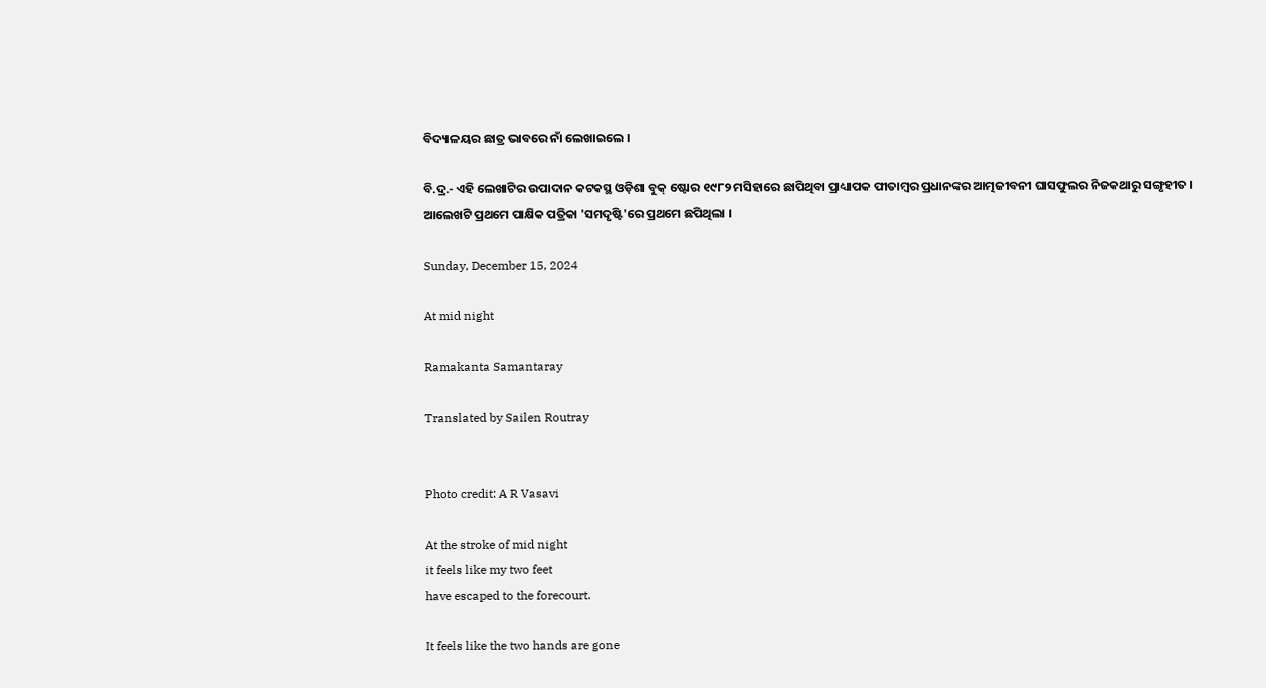ବିଦ୍ୟାଳୟର ଛାତ୍ର ଭାବରେ ନାଁ ଲେଖାଇଲେ ।

ବି.ଦ୍ର.- ଏହି ଲେଖାଟିର ଉପାଦାନ କଟକସ୍ଥ ଓଡ଼ିଶା ବୁକ୍ ଷ୍ଟୋର ୧୯୮୨ ମସିହାରେ ଛାପିଥିବା ପ୍ରାଧ୍ୟାପକ ପୀତାମ୍ବର ପ୍ରଧାନଙ୍କର ଆତ୍ମଜୀବନୀ ଘାସଫୁଲର ନିଜକଥାରୁ ସଙ୍ଗୃହୀତ । ଆଲେଖଟି ପ୍ରଥମେ ପାକ୍ଷିକ ପତ୍ରିକା 'ସମଦୃଷ୍ଟି'ରେ ପ୍ରଥମେ ଛପିଥିଲା ।

Sunday, December 15, 2024

At mid night

Ramakanta Samantaray

Translated by Sailen Routray


Photo credit: A R Vasavi

At the stroke of mid night
it feels like my two feet
have escaped to the forecourt.

It feels like the two hands are gone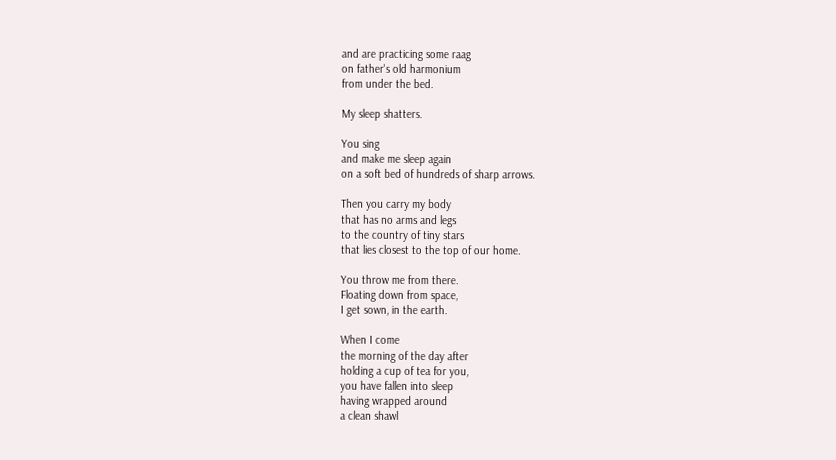and are practicing some raag
on father's old harmonium
from under the bed.

My sleep shatters.

You sing
and make me sleep again
on a soft bed of hundreds of sharp arrows.

Then you carry my body
that has no arms and legs
to the country of tiny stars
that lies closest to the top of our home.

You throw me from there.
Floating down from space,
I get sown, in the earth.

When I come
the morning of the day after
holding a cup of tea for you,
you have fallen into sleep
having wrapped around
a clean shawl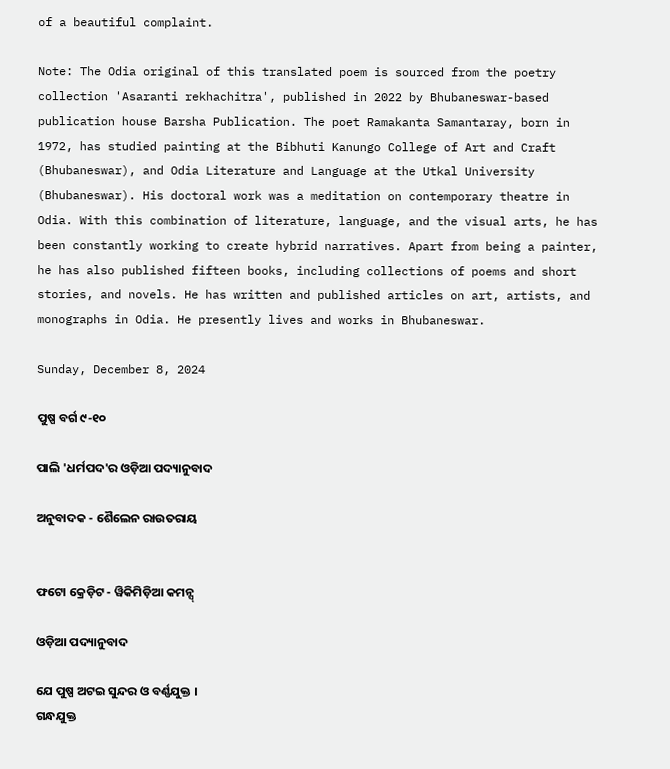of a beautiful complaint.

Note: The Odia original of this translated poem is sourced from the poetry collection 'Asaranti rekhachitra', published in 2022 by Bhubaneswar-based publication house Barsha Publication. The poet Ramakanta Samantaray, born in 1972, has studied painting at the Bibhuti Kanungo College of Art and Craft (Bhubaneswar), and Odia Literature and Language at the Utkal University (Bhubaneswar). His doctoral work was a meditation on contemporary theatre in Odia. With this combination of literature, language, and the visual arts, he has been constantly working to create hybrid narratives. Apart from being a painter, he has also published fifteen books, including collections of poems and short stories, and novels. He has written and published articles on art, artists, and monographs in Odia. He presently lives and works in Bhubaneswar.

Sunday, December 8, 2024

ପୁଷ୍ପ ବର୍ଗ ୯-୧୦

ପାଲି 'ଧର୍ମପଦ'ର ଓଡ଼ିଆ ପଦ୍ୟାନୁବାଦ

ଅନୁବାଦକ - ଶୈଲେନ ରାଉତରାୟ


ଫଟୋ କ୍ରେଡ଼ିଟ - ୱିକିମିଡ଼ିଆ କମନ୍ସ୍

ଓଡ଼ିଆ ପଦ୍ୟାନୁବାଦ

ଯେ ପୁଷ୍ପ ଅଟଇ‌ ସୁନ୍ଦର ଓ ବର୍ଣ୍ଣଯୁକ୍ତ ।
ଗନ୍ଧଯୁକ୍ତ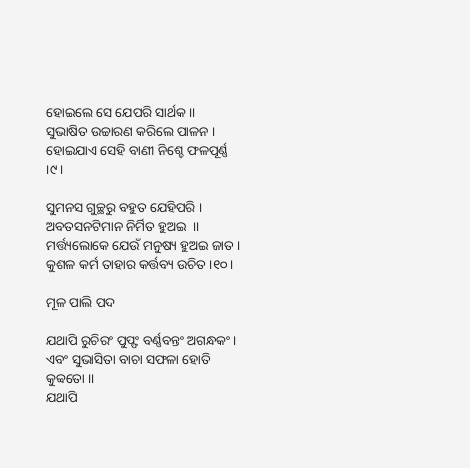ହୋଇଲେ ସେ ଯେପରି ସାର୍ଥକ ।।
ସୁଭାଷିତ ଉଚ୍ଚାରଣ କରିଲେ ପାଳନ ।
ହୋଇଯାଏ ସେହି ବାଣୀ ନିଶ୍ଚେ ଫଳପୂର୍ଣ୍ଣ ।୯।

ସୁମନସ ଗୁଚ୍ଛରୁ ବହୁତ ଯେହିପରି ।
ଅବତସନଟିମାନ ନିର୍ମିତ ହୁଅଇ  ।।
ମର୍ତ୍ତ୍ୟଲୋକେ ଯେଉଁ ମନୁଷ୍ୟ ହୁଅଇ ଜାତ ।
କୁଶଳ କର୍ମ ତାହାର କର୍ତ୍ତବ୍ୟ ଉଚିତ ।୧୦।

ମୂଳ ପାଲି ପଦ

ଯଥାପି ରୁଚିରଂ ପୁପ୍ଫଂ ବର୍ଣ୍ଣବନ୍ତଂ ଅଗନ୍ଧକଂ ।
ଏବଂ ସୁଭାସିତା ବାଚା ସଫଳା ହୋତି କୁବ୍ୱତୋ ।।
ଯଥାପି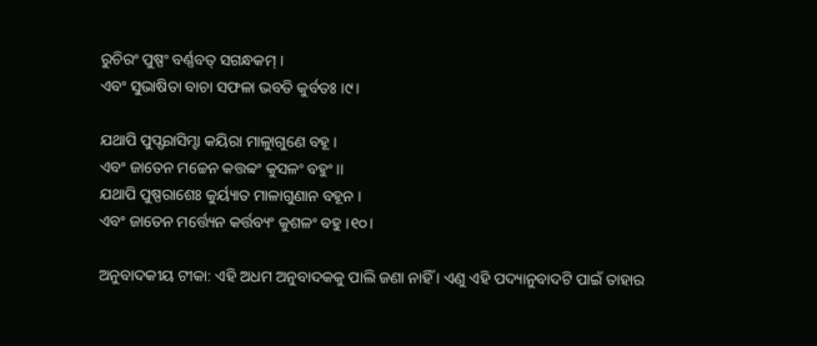ରୁଚିରଂ ପୁଷ୍ପଂ ବର୍ଣ୍ଣବତ୍ ସଗନ୍ଧକମ୍ ।
ଏବଂ ସୁଭାଷିତା ବାଚା ସଫଳା ଭବତି କୁର୍ବତଃ ।୯।

ଯଥାପି ପୁପ୍ଫରାସିମ୍ହା କୟିରା ମାଳାୁଗୁଣେ ବହୂ ।
ଏବଂ ଜାତେନ ମଚ୍ଚେନ କତ୍ତବ୍ୱଂ କୁସଳଂ ବହୁଂ ।।
ଯଥାପି ପୁଷ୍ପରାଶେଃ କୁର୍ୟ୍ୟାତ ମାଳାଗୁଣାନ ବହୂନ ।
ଏବଂ ଜାତେନ ମର୍ତ୍ତ୍ୟେନ କର୍ତ୍ତବ୍ୟଂ କୁଶଳଂ ବହୁ ।୧୦।

ଅନୁବାଦକୀୟ ଟୀକା: ଏହି ଅଧମ ଅନୁବାଦକକୁ ପାଲି ଜଣା ନାହିଁ । ଏଣୁ ଏହି ପଦ୍ୟାନୁବାଦଟି ପାଇଁ ତାହାର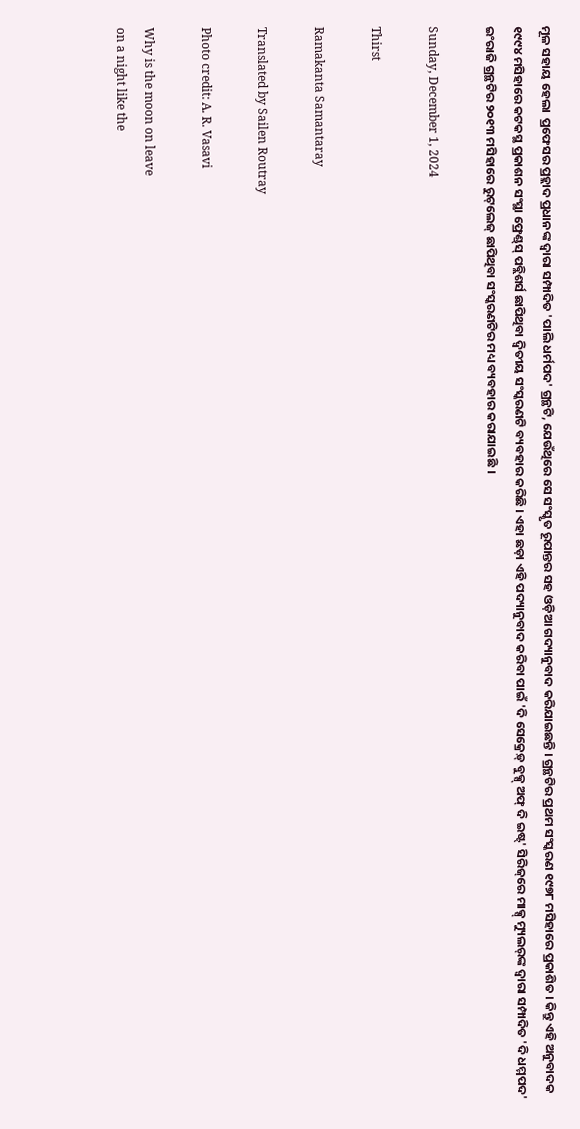ମୂଳ ସହାୟ ହେଲା  ପ୍ରଫେସର ପ୍ରହ୍ଲାଦ ପ୍ରଧାନଙ୍କ ଦ୍ୱାରା ସମ୍ପାଦିତ 'ପାଲି ଧର୍ମପଦ' ଗ୍ରନ୍ଥଟି, ଯେଉଁଥିରେ ସେ ସଂସ୍କୃତ ରୂପାନ୍ତର ସହ ଓଡ଼ିଆ ଗଦ୍ୟାନୁବାଦ କରିଯାଇଛନ୍ତି । ଗ୍ରନ୍ଥଟିର ପ୍ରଥମ ସଂସ୍କରଣ ୧୯୭୮ ମସିହାରେ ପ୍ରକାଶିତ । କିନ୍ତୁ ଏହି ଅନୁବାଦକ ୧୯୯୪ ମସିହାରେ କଟକସ୍ଥ ପ୍ରକାଶନ ସଂସ୍ଥା ଫ୍ରେଣ୍ଡ୍‌ସ୍‌ ପବ୍ଲିଶର୍ସ ଛାପିଥିବା ଦ୍ୱିତୀୟ ସଂସ୍କରଣଟି ବ୍ୟବହାର କରିଛି । ଏହା ଛଡ଼ା ଏହି ପଦ୍ୟାନୁବାଦ କରିବା ପାଇଁ 'ଦି ସେକ୍ରେଡ଼୍ ବୁକ୍ସ୍ ଅଫ୍ ଦି ଇଷ୍ଟ୍' ସିରିଜ୍‌ରେ ମାକ୍ସ୍ ମ୍ୟୁଲର୍‌ଙ୍କ ଦ୍ୱାରା ସମ୍ପାଦିତ 'ଦି ଧମ୍ମପଦ' ଇଂରାଜି ଗ୍ରନ୍ଥଟିର ୨୦୧୩ ମସିହାରେ ରୁଟ୍‌ଲେଜ୍ ଛାପିଥିବା ସଂସ୍କରଣଟିର ମଧ୍ୟ ବ୍ୟବହାର କରାଯାଇଛି ।

Sunday, December 1, 2024

Thirst

Ramakanta Samantaray

Translated by Sailen Routray

Photo credit: A. R. Vasavi

Why is the moon on leave
on a night like the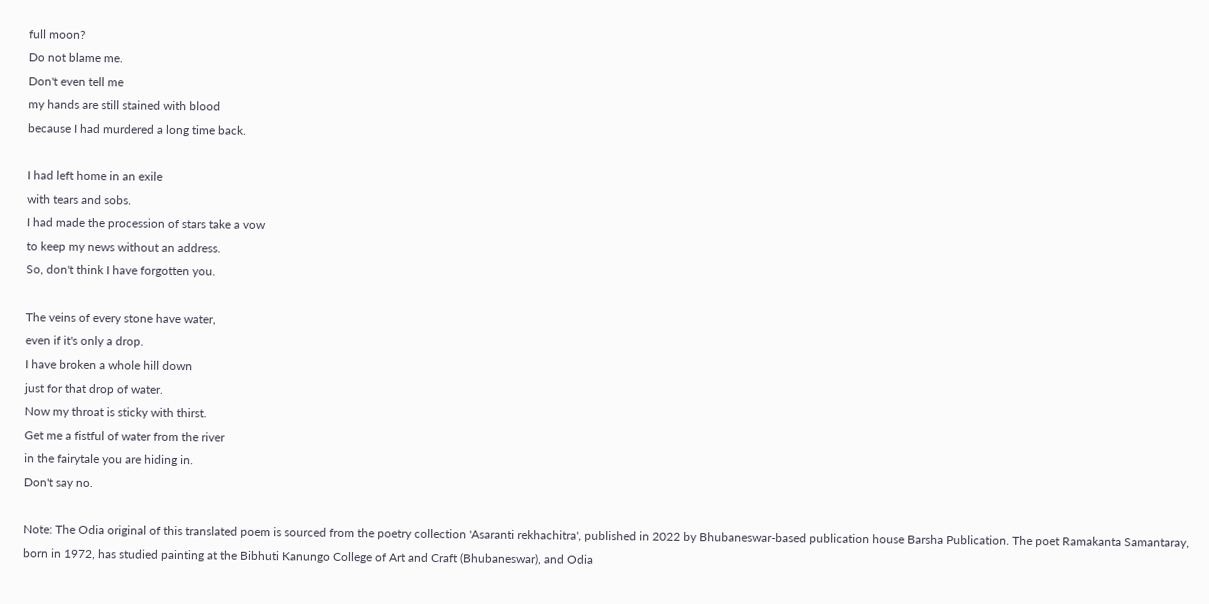full moon?
Do not blame me.
Don't even tell me
my hands are still stained with blood
because I had murdered a long time back.

I had left home in an exile
with tears and sobs.
I had made the procession of stars take a vow
to keep my news without an address.
So, don't think I have forgotten you.

The veins of every stone have water,
even if it's only a drop.
I have broken a whole hill down
just for that drop of water.
Now my throat is sticky with thirst.
Get me a fistful of water from the river
in the fairytale you are hiding in.
Don't say no.

Note: The Odia original of this translated poem is sourced from the poetry collection 'Asaranti rekhachitra', published in 2022 by Bhubaneswar-based publication house Barsha Publication. The poet Ramakanta Samantaray, born in 1972, has studied painting at the Bibhuti Kanungo College of Art and Craft (Bhubaneswar), and Odia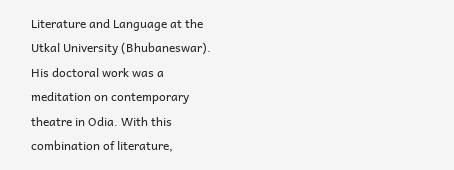Literature and Language at the Utkal University (Bhubaneswar). His doctoral work was a meditation on contemporary theatre in Odia. With this combination of literature,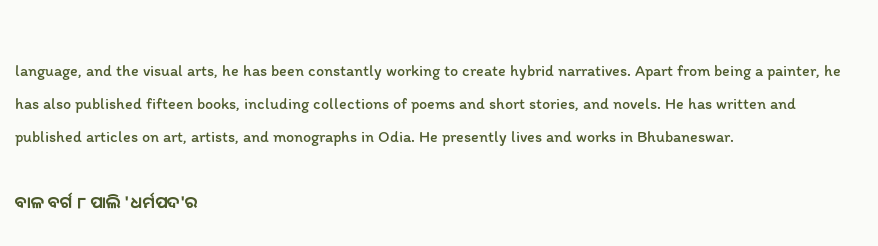language, and the visual arts, he has been constantly working to create hybrid narratives. Apart from being a painter, he has also published fifteen books, including collections of poems and short stories, and novels. He has written and published articles on art, artists, and monographs in Odia. He presently lives and works in Bhubaneswar.

ବାଳ ବର୍ଗ ୮ ପାଲି 'ଧର୍ମପଦ'ର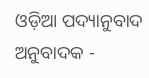ଓଡ଼ିଆ ପଦ୍ୟାନୁବାଦ ଅନୁବାଦକ -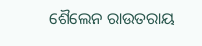ଶୈଲେନ ରାଉତରାୟ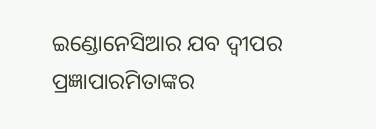ଇଣ୍ଡୋନେସିଆର ଯବ ଦ୍ୱୀପର ପ୍ରଜ୍ଞାପାରମିତାଙ୍କର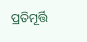ପ୍ରତିମୂର୍ତ୍ତି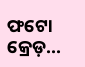ଫଟୋ କ୍ରେଡ଼...